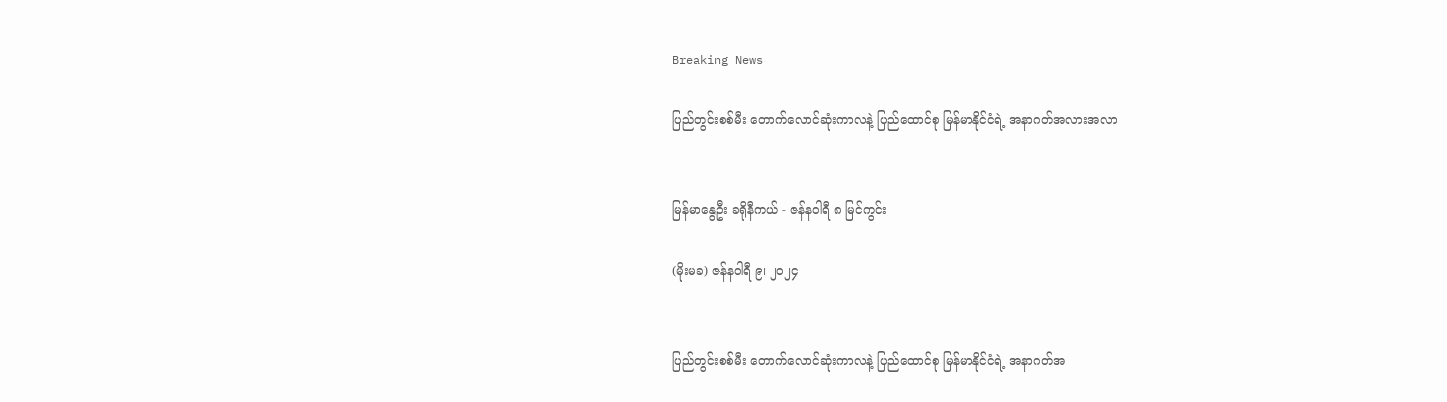Breaking News

ပြည်တွင်းစစ်မီး တောက်လောင်ဆုံးကာလနဲ့ ပြည်ထောင်စု မြန်မာနိုင်ငံရဲ့ အနာဂတ်အလားအလာ


မြန်မာနွေဦး ခရိုနီကယ် - ဇန်နဝါရီ ၈ မြင်ကွင်း

(မိုးမခ) ဇန်နဝါရီ ၉၊ ၂၀၂၄


ပြည်တွင်းစစ်မီး တောက်လောင်ဆုံးကာလနဲ့ ပြည်ထောင်စု မြန်မာနိုင်ငံရဲ့ အနာဂတ်အ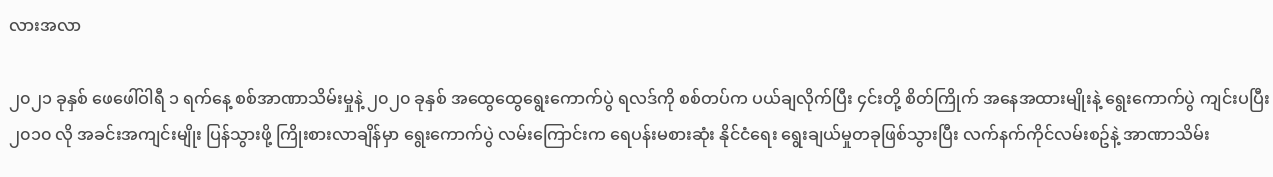လားအလာ

၂၀၂၁ ခုနှစ် ဖေဖေါ်ဝါရီ ၁ ရက်နေ့ စစ်အာဏာသိမ်းမှုနဲ့ ၂၀၂၀ ခုနှစ် အထွေထွေရွေးကောက်ပွဲ ရလဒ်ကို စစ်တပ်က ပယ်ချလိုက်ပြီး ၄င်းတို့ စိတ်ကြိုက် အနေအထားမျိုးနဲ့ ရွေးကောက်ပွဲ ကျင်းပပြီး ၂၀၁၀ လို အခင်းအကျင်းမျိုး ပြန်သွားဖို့ ကြိုးစားလာချိန်မှာ ရွေးကောက်ပွဲ လမ်းကြောင်းက ရေပန်းမစားဆုံး နိုင်ငံရေး ရွေးချယ်မှုတခုဖြစ်သွားပြီး လက်နက်ကိုင်လမ်းစဥ်နဲ့ အာဏာသိမ်း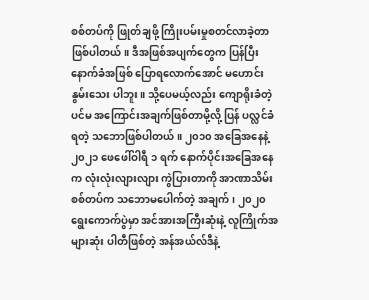စစ်တပ်ကို ဖြုတ်ချဖို့ ကြိုးပမ်းမှုစတင်လာခဲ့တာ ဖြစ်ပါတယ်။ ဒီအဖြစ်အပျက်တွေက ပြန်ပြီး နောက်ခံအဖြစ် ပြောရလောက်အောင် မဟောင်းနွမ်းသေး ပါဘူး။ သို့ပေမယ့်လည်း ကျောရိုးခံတဲ့ ပင်မ အကြောင်းအချက်ဖြစ်တာမို့လို့ ပြန် ပလ္လင်ခံရတဲ့ သဘောဖြစ်ပါတယ်။ ၂၀၁၀ အခြေအနေနဲ့ ၂၀၂၁ ဖေဖေါ်ဝါရီ ၁ ရက် နောက်ပိုင်းအခြေအနေက လုံးလုံးလျားလျား ကွဲပြားတာကို အာဏာသိမ်းစစ်တပ်က သဘောမပေါက်တဲ့ အချက်၊ ၂၀၂၀ ရွေးကောက်ပွဲမှာ အင်အားအကြီးဆုံးနဲ့ လူကြိုက်အများဆုံး ပါတီဖြစ်တဲ့ အန်အယ်လ်ဒီနဲ့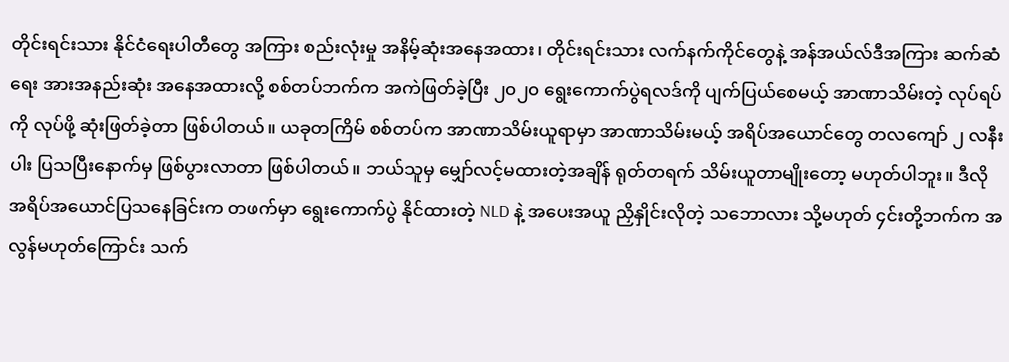တိုင်းရင်းသား နိုင်ငံရေးပါတီတွေ အကြား စည်းလုံးမှု အနိမ့်ဆုံးအနေအထား၊ တိုင်းရင်းသား လက်နက်ကိုင်တွေနဲ့ အန်အယ်လ်ဒီအကြား ဆက်ဆံရေး အားအနည်းဆုံး အနေအထားလို့ စစ်တပ်ဘက်က အကဲဖြတ်ခဲ့ပြီး ၂၀၂၀ ရွေးကောက်ပွဲရလဒ်ကို ပျက်ပြယ်စေမယ့် အာဏာသိမ်းတဲ့ လုပ်ရပ်ကို လုပ်ဖို့ ဆုံးဖြတ်ခဲ့တာ ဖြစ်ပါတယ်။ ယခုတကြိမ် စစ်တပ်က အာဏာသိမ်းယူရာမှာ အာဏာသိမ်းမယ့် အရိပ်အယောင်တွေ တလကျော် ၂ လနီးပါး ပြသပြီးနောက်မှ ဖြစ်ပွားလာတာ ဖြစ်ပါတယ်။ ဘယ်သူမှ မျှော်လင့်မထားတဲ့အချိန် ရုတ်တရက် သိမ်းယူတာမျိုးတော့ မဟုတ်ပါဘူး။ ဒီလို အရိပ်အယောင်ပြသနေခြင်းက တဖက်မှာ ရွေးကောက်ပွဲ နိုင်ထားတဲ့ NLD နဲ့ အပေးအယူ ညှိနှိုင်းလိုတဲ့ သဘောလား သို့မဟုတ် ၄င်းတို့ဘက်က အလွန်မဟုတ်ကြောင်း သက်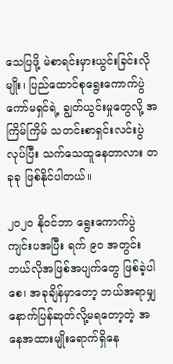သေပြဖို့ မဲစာရင်းမှားယွင်းခြင်းလိုမျိုး၊ ပြည်ထောင်စုရွေးကောက်ပွဲ ကော်မရှင်ရဲ့ ချွတ်ယွင်းမှုတွေလို့ အကြိမ်ကြိမ် သတင်းစာရှင်းလင်းပွဲ လုပ်ပြီး သက်သေထူနေတာလား တခုခု ဖြစ်နိုင်ပါတယ်။

၂၀၂၀ နိုဝင်ဘာ ရွေးကောက်ပွဲ ကျင်းပအပြီး ရက် ၉၀ အတွင်း ဘယ်လိုအဖြစ်အပျက်တွေ ဖြစ်ခဲ့ပါစေ၊ အခုချိန်မှာတော့ ဘယ်အရာမျှ နောက်ပြန်ဆုတ်လို့မရတော့တဲ့ အနေအထားမျိုးရောက်ရှိနေ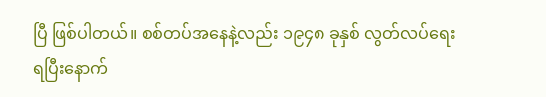ပြီ ဖြစ်ပါတယ်။ စစ်တပ်အနေနဲ့လည်း ၁၉၄၈ ခုနှစ် လွတ်လပ်ရေးရပြီးနောက်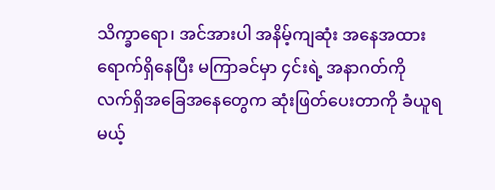သိက္ခာရော၊ အင်အားပါ အနိမ့်ကျဆုံး အနေအထားရောက်ရှိနေပြီး မကြာခင်မှာ ၄င်းရဲ့ အနာဂတ်ကို လက်ရှိအခြေအနေတွေက ဆုံးဖြတ်ပေးတာကို ခံယူရမယ့်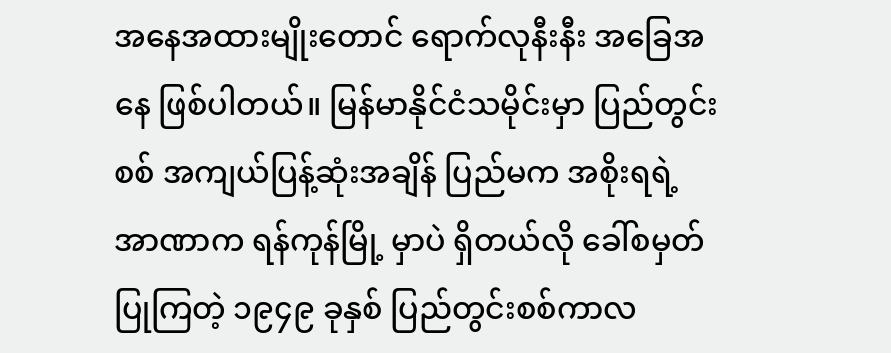အနေအထားမျိုးတောင် ရောက်လုနီးနီး အခြေအနေ ဖြစ်ပါတယ်။ မြန်မာနိုင်ငံသမိုင်းမှာ ပြည်တွင်းစစ် အကျယ်ပြန့်ဆုံးအချိန် ပြည်မက အစိုးရရဲ့ အာဏာက ရန်ကုန်မြို့ မှာပဲ ရှိတယ်လို ခေါ်စမှတ်ပြုကြတဲ့ ၁၉၄၉ ခုနှစ် ပြည်တွင်းစစ်ကာလ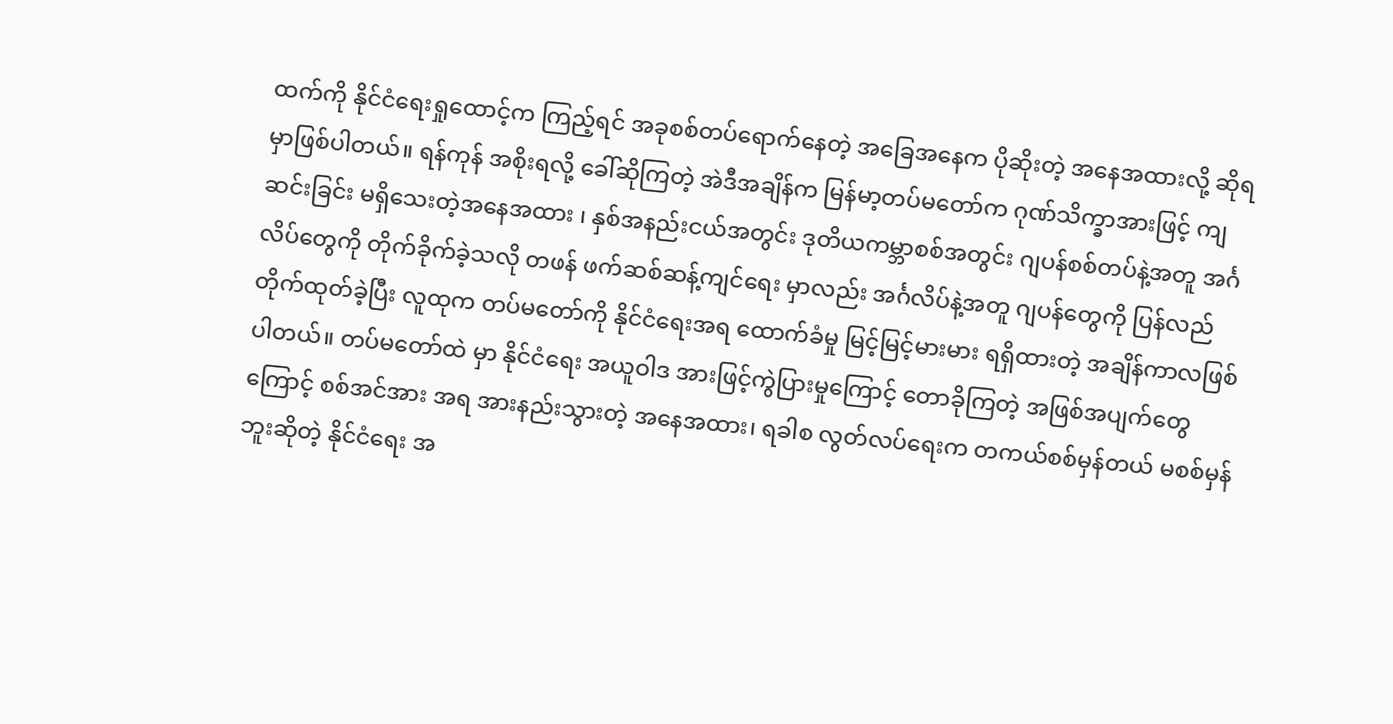ထက်ကို နိုင်ငံရေးရှုထောင့်က ကြည့်ရင် အခုစစ်တပ်ရောက်နေတဲ့ အခြေအနေက ပိုဆိုးတဲ့ အနေအထားလို့ ဆိုရမှာဖြစ်ပါတယ်။ ရန်ကုန် အစိုးရလို့ ခေါ်ဆိုကြတဲ့ အဲဒီအချိန်က မြန်မာ့တပ်မတော်က ဂုဏ်သိက္ခာအားဖြင့် ကျဆင်းခြင်း မရှိသေးတဲ့အနေအထား ၊ နှစ်အနည်းငယ်အတွင်း ဒုတိယကမ္ဘာစစ်အတွင်း ဂျပန်စစ်တပ်နဲ့အတူ အင်္ဂလိပ်တွေကို တိုက်ခိုက်ခဲ့သလို တဖန် ဖက်ဆစ်ဆန့်ကျင်ရေး မှာလည်း အင်္ဂလိပ်နဲ့အတူ ဂျပန်တွေကို ပြန်လည်တိုက်ထုတ်ခဲ့ပြီး လူထုက တပ်မတော်ကို နိုင်ငံရေးအရ ထောက်ခံမှု မြင့်မြင့်မားမား ရရှိထားတဲ့ အချိန်ကာလဖြစ်ပါတယ်။ တပ်မတော်ထဲ မှာ နိုင်ငံရေး အယူဝါဒ အားဖြင့်ကွဲပြားမှုကြောင့် တောခိုကြတဲ့ အဖြစ်အပျက်တွေကြောင့် စစ်အင်အား အရ အားနည်းသွားတဲ့ အနေအထား၊ ရခါစ လွတ်လပ်ရေးက တကယ်စစ်မှန်တယ် မစစ်မှန်ဘူးဆိုတဲ့ နိုင်ငံရေး အ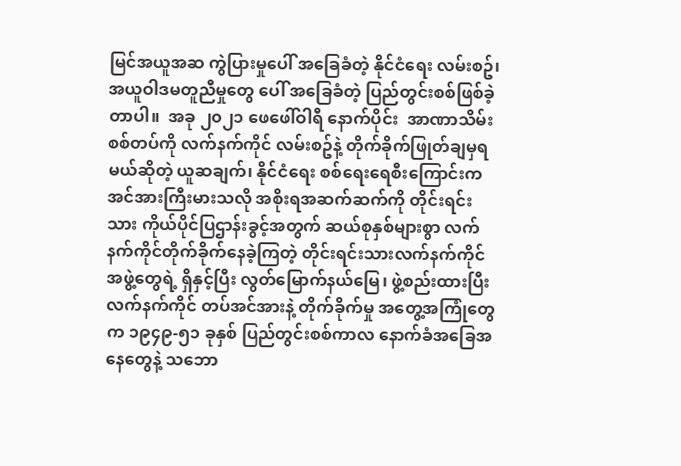မြင်အယူအဆ ကွဲပြားမှုပေါ် အခြေခံတဲ့ နိုင်ငံရေး လမ်းစဥ်၊ အယူဝါဒမတူညီမှုတွေ ပေါ် အခြေခံတဲ့ ပြည်တွင်းစစ်ဖြစ်ခဲ့တာပါ။  အခု ၂၀၂၁ ဖေဖေါ်ဝါရီ နောက်ပိုင်း  အာဏာသိမ်း စစ်တပ်ကို လက်နက်ကိုင် လမ်းစဥ်နဲ့ တိုက်ခိုက်ဖြုတ်ချမှရမယ်ဆိုတဲ့ ယူဆချက်၊ နိုင်ငံရေး စစ်ရေးရေစီးကြောင်းက အင်အားကြီးမားသလို အစိုးရအဆက်ဆက်ကို တိုင်းရင်းသား ကိုယ်ပိုင်ပြဌာန်းခွင့်အတွက် ဆယ်စုနှစ်များစွာ လက်နက်ကိုင်တိုက်ခိုက်နေခဲ့ကြတဲ့ တိုင်းရင်းသားလက်နက်ကိုင် အဖွဲ့တွေရဲ့ ရှိနှင့်ပြီး လွတ်မြောက်နယ်မြေ၊ ဖွဲ့စည်းထားပြီး လက်နက်ကိုင် တပ်အင်အားနဲ့ တိုက်ခိုက်မှု အတွေ့အကြုံတွေက ၁၉၄၉-၅၁ ခုနှစ် ပြည်တွင်းစစ်ကာလ နောက်ခံအခြေအနေတွေနဲ့ သဘော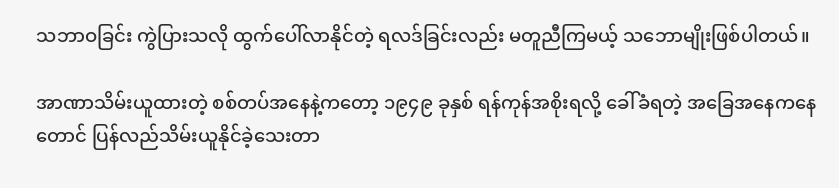သဘာဝခြင်း ကွဲပြားသလို ထွက်ပေါ်လာနိုင်တဲ့ ရလဒ်ခြင်းလည်း မတူညီကြမယ့် သဘောမျိုးဖြစ်ပါတယ်။

အာဏာသိမ်းယူထားတဲ့ စစ်တပ်အနေနဲ့ကတော့ ၁၉၄၉ ခုနှစ် ရန်ကုန်အစိုးရလို့ ခေါ်ခံရတဲ့ အခြေအနေကနေတောင် ပြန်လည်သိမ်းယူနိုင်ခဲ့သေးတာ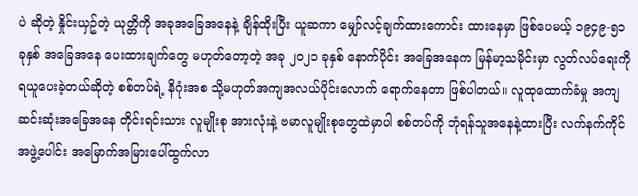ပဲ ဆိုတဲ့ နှိုင်းယှဥ်တဲ့ ယုတ္တိကို အခုအခြေအနေနဲ့ ချိန်ထိုးပြီး ယူဆကာ မျှော်လင့်ချက်ထားကောင်း ထားနေမှာ ဖြစ်ပေမယ့် ၁၉၄၉-၅၁ ခုနှစ် အခြေအနေ ပေးထားချက်တွေ မဟုတ်တော့တဲ့ အခု ၂၀၂၁ ခုနှစ် နောက်ပိုင်း အခြေအနေက မြန်မာ့သမိုင်းမှာ လွတ်လပ်ရေးကိုရယူပေးခဲ့တယ်ဆိုတဲ့ စစ်တပ်ရဲ့ နိဂုံးအစ သို့မဟုတ်အကျအလယ်ပိုင်းလောက် ရောက်နေတာ ဖြစ်ပါတယ်။ လူထုထောက်ခံမှု အကျဆင်းဆုံးအခြေအနေ တိုင်းရင်းသား လူမျိုးစု အားလုံးနဲ့ ဗမာလူမျိုးစုတွေထဲမှာပါ စစ်တပ်ကို ဘုံရန်သူအနေနဲ့ထားပြီး လက်နက်ကိုင်အဖွဲ့ပေါင်း အမြောက်အမြားပေါ်ထွက်လာ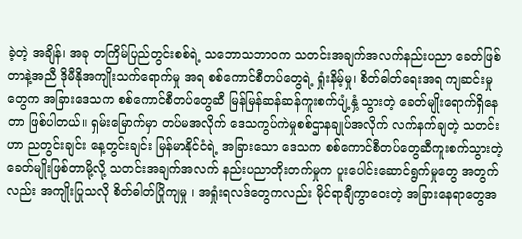ခဲ့တဲ့ အချိန်၊ အခု တကြိမ်ပြည်တွင်းစစ်ရဲ့ သဘောသဘာဝက သတင်းအချက်အလက်နည်းပညာ ခေတ်ဖြစ်တာနဲ့အညီ ဒိုမီနိုအကျိုးသက်ရောက်မှု အရ စစ်ကောင်စီတပ်တွေရဲ့ ရှုံးနိမ့်မှု၊ စိတ်ဓါတ်ရေးအရ ကျဆင်းမှုတွေက အခြားဒေသက စစ်ကောင်စီတပ်တွေဆီ မြန်မြန်ဆန်ဆန်ကူးစက်ပျံ့နှံ့ သွားတဲ့ ခေတ်မျိုးရောက်ရှိနေတာ ဖြစ်ပါတယ်။ ရှမ်းမြောက်မှာ တပ်မအလိုက် ဒေသကွပ်ကဲမှုစစ်ဌာနချုပ်အလိုက် လက်နက်ချတဲ့ သတင်းဟာ ညတွင်းချင်း နေ့တွင်းချင်း မြန်မာနိုင်ငံရဲ့ အခြားသော ဒေသက စစ်ကောင်စီတပ်တွေဆီကူးစက်သွားတဲ့ ခေတ်မျိုးဖြစ်တာမို့လို့ သတင်းအချက်အလက် နည်းပညာတိုးတက်မှုက ပူးပေါင်းဆောင်ရွက်မှုတွေ အတွက်လည်း အကျိုးပြုသလို စိတ်ဓါတ်ပြိုကျမှု ၊ အရှုံးရလဒ်တွေကလည်း မိုင်ရာချီကွာဝေးတဲ့ အခြားနေရာတွေအ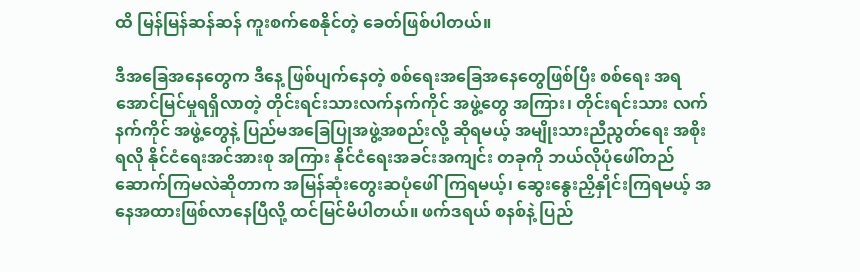ထိ မြန်မြန်ဆန်ဆန် ကူးစက်စေနိုင်တဲ့ ခေတ်ဖြစ်ပါတယ်။

ဒီအခြေအနေတွေက ဒီနေ့ ဖြစ်ပျက်နေတဲ့ စစ်ရေးအခြေအနေတွေဖြစ်ပြီး စစ်ရေး အရ အောင်မြင်မှုရရှိလာတဲ့ တိုင်းရင်းသားလက်နက်ကိုင် အဖွဲ့တွေ အကြား၊ တိုင်းရင်းသား လက်နက်ကိုင် အဖွဲ့တွေနဲ့ ပြည်မအခြေပြုအဖွဲ့အစည်းလို့ ဆိုရမယ့် အမျိုးသားညီညွတ်ရေး အစိုးရလို နိုင်ငံရေးအင်အားစု အကြား နိုင်ငံရေးအခင်းအကျင်း တခုကို ဘယ်လိုပုံဖေါ်တည်ဆောက်ကြမလဲဆိုတာက အမြန်ဆုံးတွေးဆပုံဖေါ်ကြရမယ့်၊ ဆွေးနွေးညှိနှိုင်းကြရမယ့် အနေအထားဖြစ်လာနေပြီလို့ ထင်မြင်မိပါတယ်။ ဖက်ဒရယ် စနစ်နဲ့ ပြည်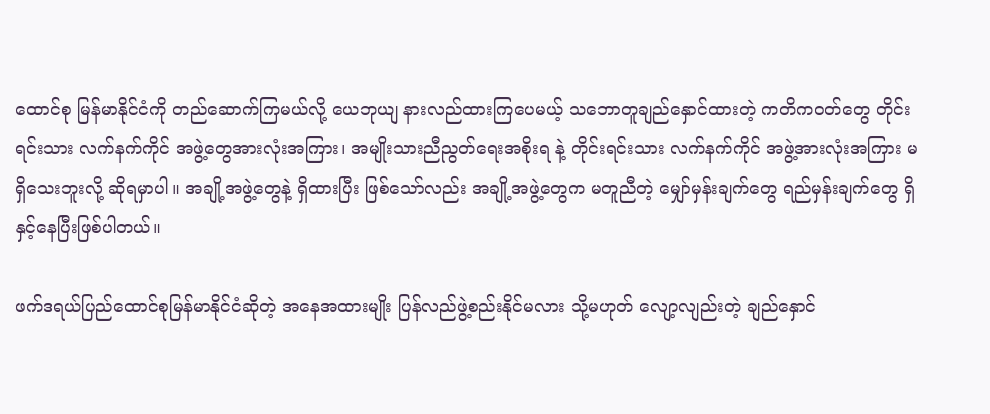ထောင်စု မြန်မာနိုင်ငံကို တည်ဆောက်ကြမယ်လို့ ယေဘုယျ နားလည်ထားကြပေမယ့် သဘောတူချည်နှောင်ထားတဲ့ ကတိကဝတ်တွေ တိုင်းရင်းသား လက်နက်ကိုင် အဖွဲ့တွေအားလုံးအကြား၊ အမျိုးသားညီညွတ်ရေးအစိုးရ နဲ့ တိုင်းရင်းသား လက်နက်ကိုင် အဖွဲ့အားလုံးအကြား မရှိသေးဘူးလို့ ဆိုရမှာပါ။ အချို့အဖွဲ့တွေနဲ့ ရှိထားပြီး ဖြစ်သော်လည်း အချို့အဖွဲ့တွေက မတူညီတဲ့ မျှော်မှန်းချက်တွေ ရည်မှန်းချက်တွေ ရှိနှင့်နေပြီးဖြစ်ပါတယ်။

ဖက်ဒရယ်ပြည်ထောင်စုမြန်မာနိုင်ငံဆိုတဲ့ အနေအထားမျိုး ပြန်လည်ဖွဲ့စည်းနိုင်မလား သို့မဟုတ် လျော့လျည်းတဲ့ ချည်နှောင်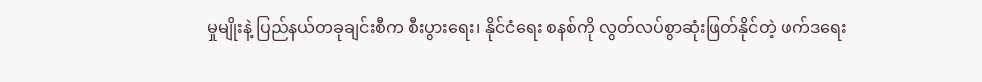မှုမျိုးနဲ့ ပြည်နယ်တခုချင်းစီက စီးပွားရေး၊ နိုင်ငံရေး စနစ်ကို လွတ်လပ်စွာဆုံးဖြတ်နိုင်တဲ့ ဖက်ဒရေး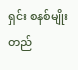ရှင်း စနစ်မျိုး တည်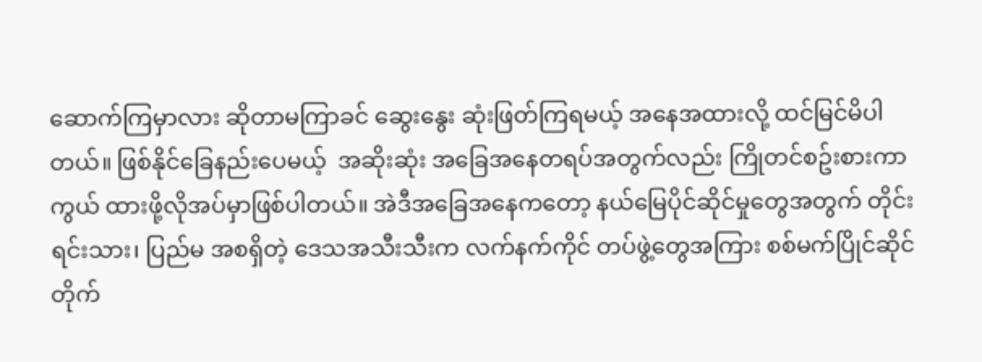ဆောက်ကြမှာလား ဆိုတာမကြာခင် ဆွေးနွေး ဆုံးဖြတ်ကြရမယ့် အနေအထားလို့ ထင်မြင်မိပါတယ်။ ဖြစ်နိုင်ခြေနည်းပေမယ့်  အဆိုးဆုံး အခြေအနေတရပ်အတွက်လည်း ကြိုတင်စဥ်းစားကာကွယ် ထားဖို့လိုအပ်မှာဖြစ်ပါတယ်။ အဲဒီအခြေအနေကတော့ နယ်မြေပိုင်ဆိုင်မှုတွေအတွက် တိုင်းရင်းသား၊ ပြည်မ အစရှိတဲ့ ဒေသအသီးသီးက လက်နက်ကိုင် တပ်ဖွဲ့တွေအကြား စစ်မက်ပြိုင်ဆိုင်တိုက်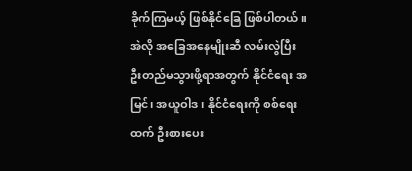ခိုက်ကြမယ့် ဖြစ်နိုင်ခြေ ဖြစ်ပါတယ်။ အဲလို အခြေအနေမျိုးဆီ လမ်းလွဲပြီး ဦးတည်မသွားဖို့ရာအတွက် နိုင်ငံရေး အမြင်၊ အယူဝါဒ၊ နိုင်ငံရေးကို စစ်ရေးထက် ဦးစားပေး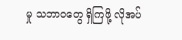မှု သဘာဝတွေ ရှိကြဖို့ လိုအပ်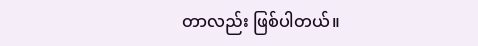တာလည်း ဖြစ်ပါတယ်။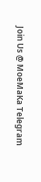Join Us @ MoeMaKa Telegram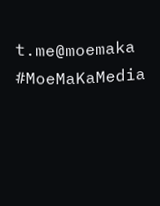t.me@moemaka
#MoeMaKaMedia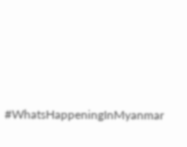#WhatsHappeningInMyanmar